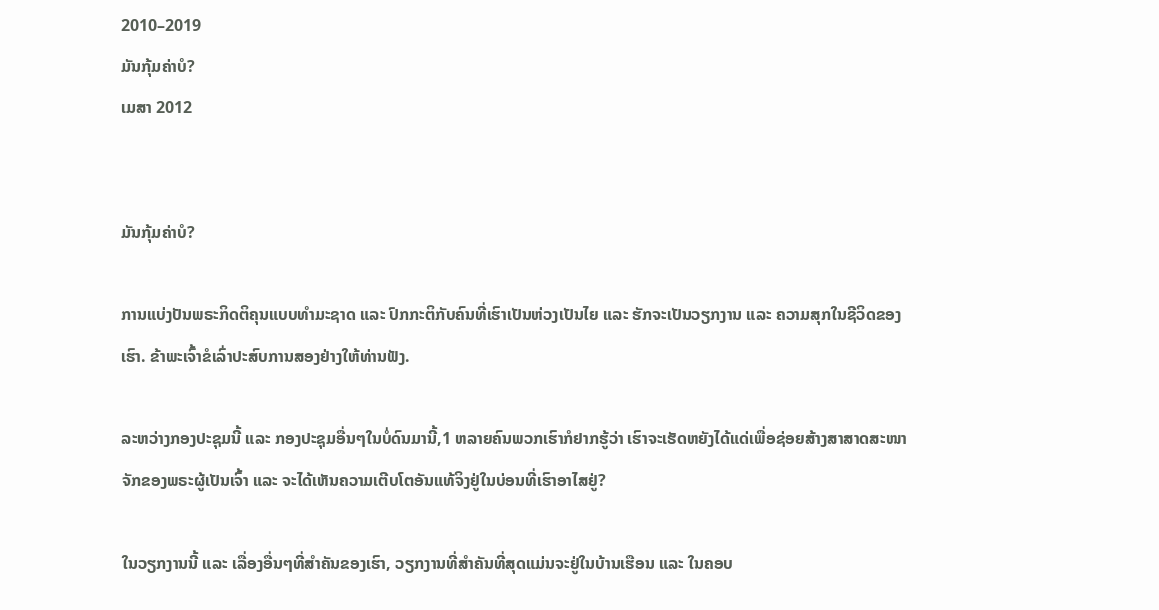2010–2019
ມັນກຸ້ມຄ່າບໍ?
ເມສາ 2012


ມັນກຸ້ມຄ່າບໍ?

ການແບ່ງປັນພຣະກິດຕິຄຸນແບບທຳມະຊາດ ແລະ ປົກກະຕິກັບຄົນທີ່ເຮົາເປັນຫ່ວງເປັນໄຍ ແລະ ຮັກຈະເປັນວຽກງານ ແລະ ຄວາມສຸກໃນຊີວິດຂອງເຮົາ. ຂ້າພະເຈົ້າຂໍເລົ່າປະສົບການສອງຢ່າງໃຫ້ທ່ານຟັງ.

ລະຫວ່າງກອງປະຊຸມນີ້ ແລະ ກອງປະຊຸມອື່ນໆໃນບໍ່ດົນມານີ້,1 ຫລາຍຄົນພວກເຮົາກໍຢາກຮູ້ວ່າ ເຮົາຈະເຮັດຫຍັງໄດ້ແດ່ເພື່ອຊ່ອຍສ້າງສາສາດສະໜາຈັກຂອງພຣະຜູ້ເປັນເຈົ້າ ແລະ ຈະໄດ້ເຫັນຄວາມເຕີບໂຕອັນແທ້ຈິງຢູ່ໃນບ່ອນທີ່ເຮົາອາໄສຢູ່?

ໃນວຽກງານນີ້ ແລະ ເລື່ອງອື່ນໆທີ່ສຳຄັນຂອງເຮົາ, ວຽກງານທີ່ສຳຄັນທີ່ສຸດແມ່ນຈະຢູ່ໃນບ້ານເຮືອນ ແລະ ໃນຄອບ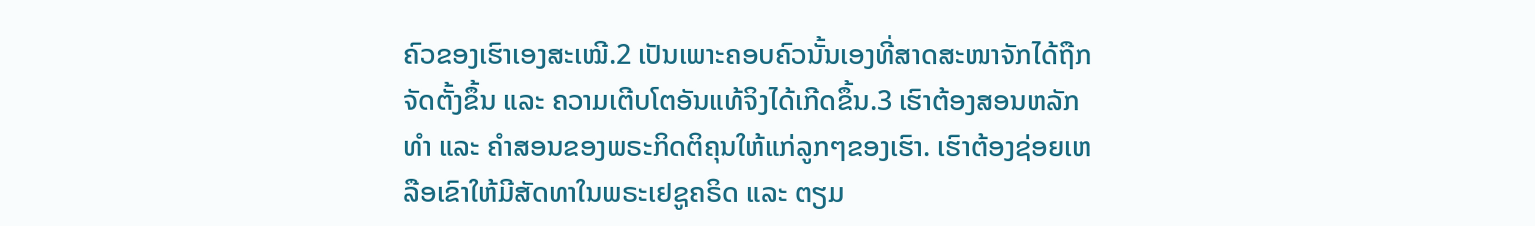ຄົວຂອງເຮົາເອງສະເໝີ.2 ເປັນເພາະຄອບຄົວນັ້ນເອງທີ່ສາດສະໜາຈັກໄດ້ຖືກຈັດຕັ້ງຂຶ້ນ ແລະ ຄວາມເຕີບໂຕອັນແທ້ຈິງໄດ້ເກີດຂຶ້ນ.3 ເຮົາຕ້ອງສອນຫລັກທຳ ແລະ ຄຳສອນຂອງພຣະກິດຕິຄຸນໃຫ້ແກ່ລູກໆຂອງເຮົາ. ເຮົາຕ້ອງຊ່ອຍເຫລືອເຂົາໃຫ້ມີສັດທາໃນພຣະເຢຊູຄຣິດ ແລະ ຕຽມ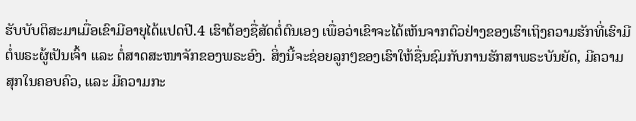ຮັບບັບຕິສະມາເມື່ອເຂົາມີອາຍຸໄດ້ແປດປີ.4 ເຮົາຕ້ອງຊື່ສັດຕໍ່ຕົນເອງ ເພື່ອວ່າເຂົາຈະໄດ້ເຫັນຈາກຕົວຢ່າງຂອງເຮົາເຖິງຄວາມຮັກທີ່ເຮົາມີຕໍ່ພຣະຜູ້ເປັນເຈົ້າ ແລະ ຕໍ່ສາດສະໜາຈັກຂອງພຣະອົງ. ສິ່ງນີ້ຈະຊ່ອຍລູກໆຂອງເຮົາໃຫ້ຊື່ນຊົມກັບການຮັກສາພຣະບັນຍັດ, ມີຄວາມສຸກໃນຄອບຄົວ, ແລະ ມີຄວາມກະ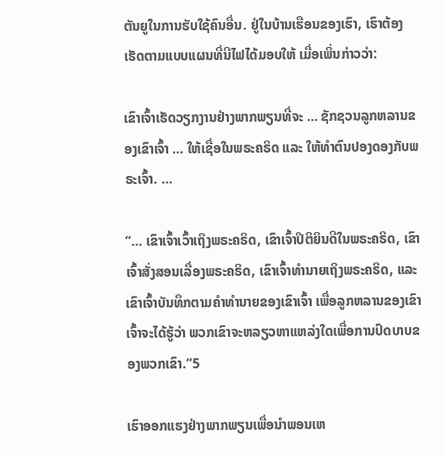ຕັນຍູໃນການຮັບໃຊ້ຄົນອື່ນ. ຢູ່ໃນບ້ານເຮືອນຂອງເຮົາ, ເຮົາຕ້ອງເຮັດຕາມແບບແຜນທີ່ນີໄຟໄດ້ມອບໃຫ້ ເມື່ອເພິ່ນກ່າວວ່າ:

ເຂົາເຈົ້າເຮັດວຽກງານຢ່າງພາກພຽນທີ່ຈະ … ຊັກຊວນລູກຫລານຂອງເຂົາເຈົ້າ … ໃຫ້ເຊື່ອໃນພຣະຄຣິດ ແລະ ໃຫ້ທຳຕົນປອງດອງກັບພຣະເຈົ້າ. …

“… ເຂົາເຈົ້າເວົ້າເຖິງພຣະຄຣິດ, ເຂົາເຈົ້າປິຕິຍິນດີໃນພຣະຄຣິດ, ເຂົາເຈົ້າສັ່ງສອນເລື່ອງພຣະຄຣິດ, ເຂົາເຈົ້າທຳນາຍເຖິງພຣະຄຣິດ, ແລະ ເຂົາເຈົ້າບັນທຶກຕາມຄຳທຳນາຍຂອງເຂົາເຈົ້າ ເພື່ອລູກຫລານຂອງເຂົາເຈົ້າຈະໄດ້ຮູ້ວ່າ ພວກເຂົາຈະຫລຽວຫາແຫລ່ງໃດເພື່ອການປົດບາບຂອງພວກເຂົາ.”5

ເຮົາອອກແຮງຢ່າງພາກພຽນເພື່ອນຳພອນເຫ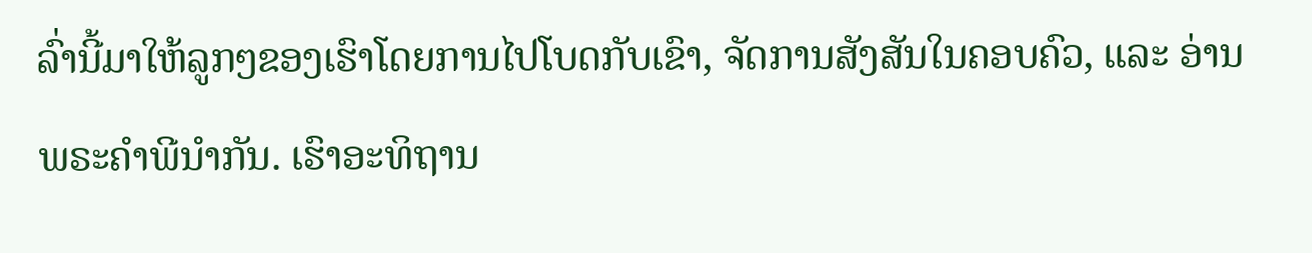ລົ່ານີ້ມາໃຫ້ລູກໆຂອງເຮົາໂດຍການໄປໂບດກັບເຂົາ, ຈັດການສັງສັນໃນຄອບຄົວ, ແລະ ອ່ານພຣະຄຳພີນຳກັນ. ເຮົາອະທິຖານ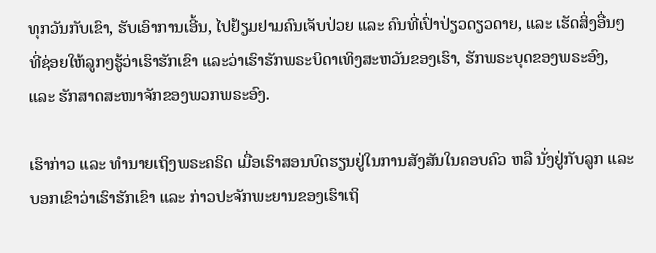ທຸກວັນກັບເຂົາ, ຮັບເອົາການເອີ້ນ, ໄປຢ້ຽມຢາມຄົນເຈັບປ່ວຍ ແລະ ຄົນທີ່ເປົ່າປ່ຽວດຽວດາຍ, ແລະ ເຮັດສິ່ງອື່ນໆທີ່ຊ່ອຍໃຫ້ລູກໆຮູ້ວ່າເຮົາຮັກເຂົາ ແລະວ່າເຮົາຮັກພຣະບິດາເທິງສະຫວັນຂອງເຮົາ, ຮັກພຣະບຸດຂອງພຣະອົງ, ແລະ ຮັກສາດສະໜາຈັກຂອງພວກພຣະອົງ.

ເຮົາກ່າວ ແລະ ທຳນາຍເຖິງພຣະຄຣິດ ເມື່ອເຮົາສອນບົດຮຽນຢູ່ໃນການສັງສັນໃນຄອບຄົວ ຫລື ນັ່ງຢູ່ກັບລູກ ແລະ ບອກເຂົາວ່າເຮົາຮັກເຂົາ ແລະ ກ່າວປະຈັກພະຍານຂອງເຮົາເຖິ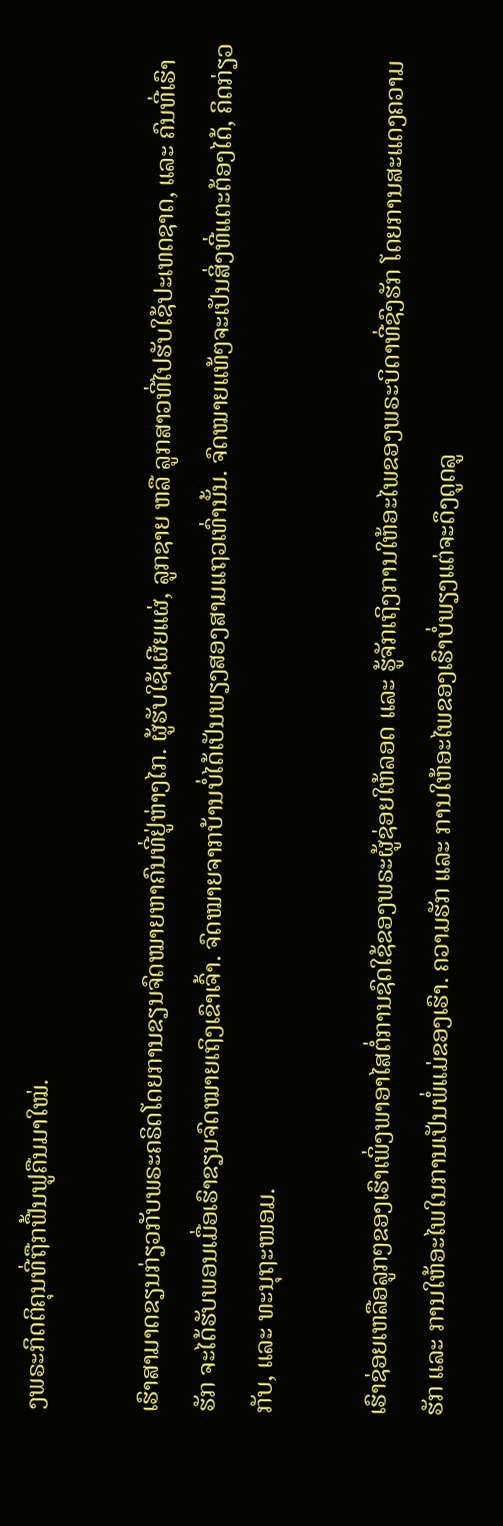ງພຣະກິດຕິຄຸນທີ່ຖືກຟື້ນຟູຄືນມາໃໝ່.

ເຮົາສາມາດຂຽນກ່ຽວກັບພຣະຄຣິດໂດຍການຂຽນຈົດໝາຍຫາຄົນທີ່ຢູ່ຫ່າງໄກ. ຜູ້ຮັບໃຊ້ເຜີຍແຜ່, ລູກຊາຍ ຫລື ລູກສາວທີ່ໄປຮັບໃຊ້ປະເທດຊາດ, ແລະ ຄົນທີ່ເຮົາຮັກ ຈະໄດ້ຮັບພອນເມື່ອເຮົາຂຽນຈົດໝາຍເຖິງເຂົາເຈົ້າ. ຈົດໝາຍຈາກບ້ານບໍ່ໄດ້ເປັນພຽງສອງສາມແຖວເທົ່ານັ້ນ. ຈົດໝາຍແທ້ໆຈະເປັນສິ່ງທີ່ແຕະຕ້ອງໄດ້, ຄິດກ່ຽວກັບ, ແລະ ທະນຸຖະໜອມ.

ເຮົາຊ່ອຍເຫລືອລູກໆຂອງເຮົາເພິ່ງພາອາໄສຕໍ່ການຊົດໃຊ້ຂອງພຣະຜູ້ຊ່ອຍໃຫ້ລອດ ແລະ ຮູ້ຈັກເຖິງການໃຫ້ອະໄພຂອງພຣະບິດາທີ່ຊົງຮັກ ໂດຍການສະແດງຄວາມຮັກ ແລະ ການໃຫ້ອະໄພໃນການເປັນພໍ່ແມ່ຂອງເຮົາ. ຄວາມຮັກ ແລະ ການໃຫ້ອະໄພຂອງເຮົາບໍ່ພຽງແຕ່ຈະດຶງດູດລູ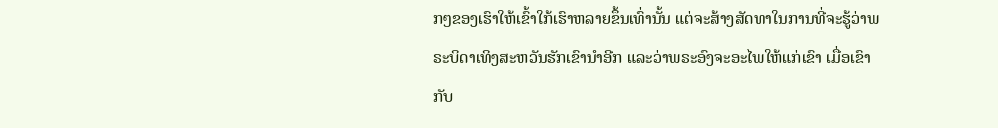ກໆຂອງເຮົາໃຫ້ເຂົ້າໃກ້ເຮົາຫລາຍຂຶ້ນເທົ່ານັ້ນ ແຕ່ຈະສ້າງສັດທາໃນການທີ່ຈະຮູ້ວ່າພຣະບິດາເທິງສະຫວັນຮັກເຂົານຳອີກ ແລະວ່າພຣະອົງຈະອະໄພໃຫ້ແກ່ເຂົາ ເມື່ອເຂົາກັບ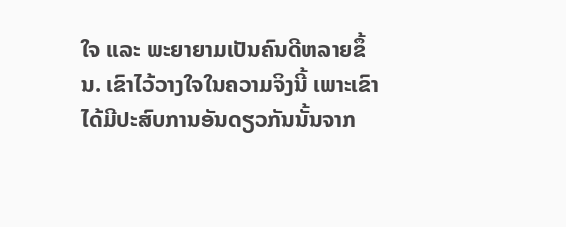ໃຈ ແລະ ພະຍາຍາມເປັນຄົນດີຫລາຍຂຶ້ນ. ເຂົາໄວ້ວາງໃຈໃນຄວາມຈິງນີ້ ເພາະເຂົາໄດ້ມີປະສົບການອັນດຽວກັນນັ້ນຈາກ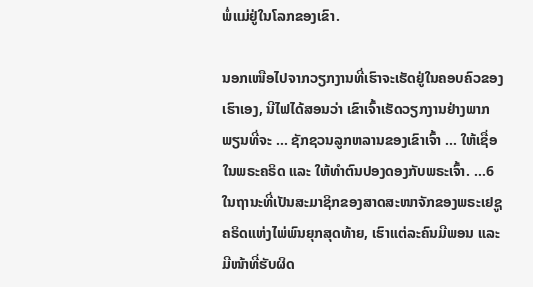ພໍ່ແມ່ຢູ່ໃນໂລກຂອງເຂົາ.

ນອກເໜືອໄປຈາກວຽກງານທີ່ເຮົາຈະເຮັດຢູ່ໃນຄອບຄົວຂອງເຮົາເອງ, ນີໄຟໄດ້ສອນວ່າ ເຂົາເຈົ້າເຮັດວຽກງານຢ່າງພາກພຽນທີ່ຈະ … ຊັກຊວນລູກຫລານຂອງເຂົາເຈົ້າ … ໃຫ້ເຊື່ອໃນພຣະຄຣິດ ແລະ ໃຫ້ທຳຕົນປອງດອງກັບພຣະເຈົ້າ. …6 ໃນຖານະທີ່ເປັນສະມາຊິກຂອງສາດສະໜາຈັກຂອງພຣະເຢຊູຄຣິດແຫ່ງໄພ່ພົນຍຸກສຸດທ້າຍ, ເຮົາແຕ່ລະຄົນມີພອນ ແລະ ມີໜ້າທີ່ຮັບຜິດ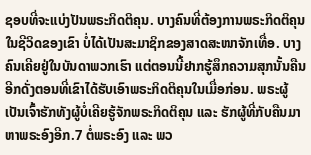ຊອບທີ່ຈະແບ່ງປັນພຣະກິດຕິຄຸນ. ບາງຄົນທີ່ຕ້ອງການພຣະກິດຕິຄຸນໃນຊີວິດຂອງເຂົາ ບໍ່ໄດ້ເປັນສະມາຊິກຂອງສາດສະໜາຈັກເທື່ອ. ບາງຄົນເຄີຍຢູ່ໃນບັນດາພວກເຮົາ ແຕ່ຕອນນີ້ຢາກຮູ້ສຶກຄວາມສຸກນັ້ນຄືນອີກດັ່ງຕອນທີ່ເຂົາໄດ້ຮັບເອົາພຣະກິດຕິຄຸນໃນເມື່ອກ່ອນ. ພຣະຜູ້ເປັນເຈົ້າຮັກທັງຜູ້ບໍ່ເຄີຍຮູ້ຈັກພຣະກິດຕິຄຸນ ແລະ ຮັກຜູ້ທີ່ກັບຄືນມາຫາພຣະອົງອີກ.7 ຕໍ່ພຣະອົງ ແລະ ພວ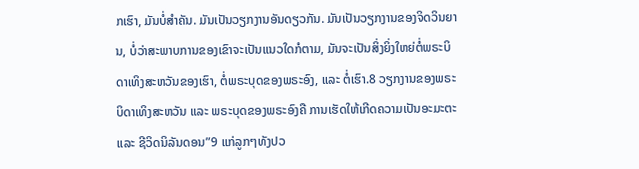ກເຮົາ, ມັນບໍ່ສຳຄັນ. ມັນເປັນວຽກງານອັນດຽວກັນ. ມັນເປັນວຽກງານຂອງຈິດວິນຍານ, ບໍ່ວ່າສະພາບການຂອງເຂົາຈະເປັນແນວໃດກໍຕາມ, ມັນຈະເປັນສິ່ງຍິ່ງໃຫຍ່ຕໍ່ພຣະບິດາເທິງສະຫວັນຂອງເຮົາ, ຕໍ່ພຣະບຸດຂອງພຣະອົງ, ແລະ ຕໍ່ເຮົາ.8 ວຽກງານຂອງພຣະບິດາເທິງສະຫວັນ ແລະ ພຣະບຸດຂອງພຣະອົງຄື ການເຮັດໃຫ້ເກີດຄວາມເປັນອະມະຕະ ແລະ ຊີວິດນິລັນດອນ”9 ແກ່ລູກໆທັງປວ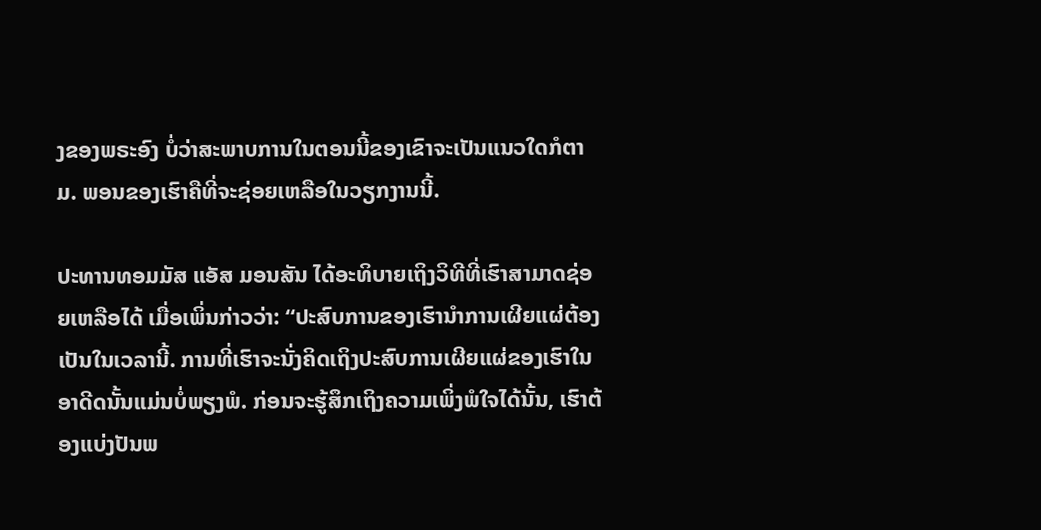ງຂອງພຣະອົງ ບໍ່ວ່າສະພາບການໃນຕອນນີ້ຂອງເຂົາຈະເປັນແນວໃດກໍຕາມ. ພອນຂອງເຮົາຄືທີ່ຈະຊ່ອຍເຫລືອໃນວຽກງານນີ້.

ປະທານທອມມັສ ແອັສ ມອນສັນ ໄດ້ອະທິບາຍເຖິງວິທີທີ່ເຮົາສາມາດຊ່ອຍເຫລືອໄດ້ ເມື່ອເພິ່ນກ່າວວ່າ: “ປະສົບການຂອງເຮົານຳການເຜີຍແຜ່ຕ້ອງເປັນໃນເວລານີ້. ການທີ່ເຮົາຈະນັ່ງຄິດເຖິງປະສົບການເຜີຍແຜ່ຂອງເຮົາໃນອາດີດນັ້ນແມ່ນບໍ່ພຽງພໍ. ກ່ອນຈະຮູ້ສຶກເຖິງຄວາມເພິ່ງພໍໃຈໄດ້ນັ້ນ, ເຮົາຕ້ອງແບ່ງປັນພ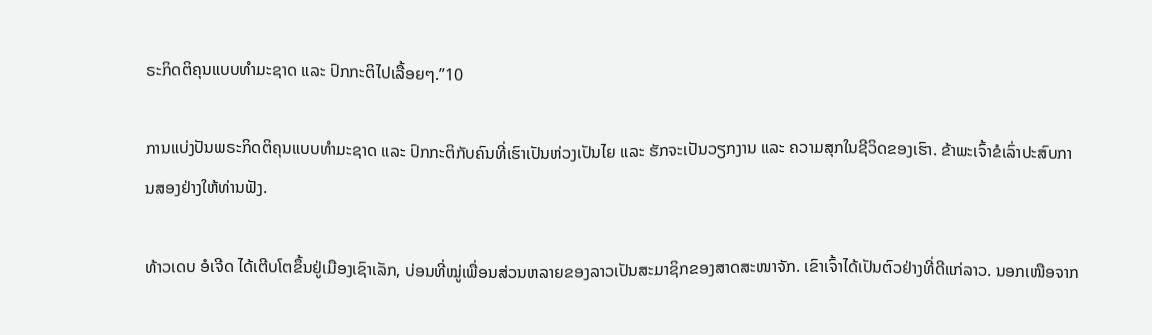ຣະກິດຕິຄຸນແບບທຳມະຊາດ ແລະ ປົກກະຕິໄປເລື້ອຍໆ.”10

ການແບ່ງປັນພຣະກິດຕິຄຸນແບບທຳມະຊາດ ແລະ ປົກກະຕິກັບຄົນທີ່ເຮົາເປັນຫ່ວງເປັນໄຍ ແລະ ຮັກຈະເປັນວຽກງານ ແລະ ຄວາມສຸກໃນຊີວິດຂອງເຮົາ. ຂ້າພະເຈົ້າຂໍເລົ່າປະສົບການສອງຢ່າງໃຫ້ທ່ານຟັງ.

ທ້າວເດບ ອໍເຈີດ ໄດ້ເຕີບໂຕຂຶ້ນຢູ່ເມືອງເຊົາເລັກ, ບ່ອນທີ່ໝູ່ເພື່ອນສ່ວນຫລາຍຂອງລາວເປັນສະມາຊິກຂອງສາດສະໜາຈັກ. ເຂົາເຈົ້າໄດ້ເປັນຕົວຢ່າງທີ່ດີແກ່ລາວ. ນອກເໜືອຈາກ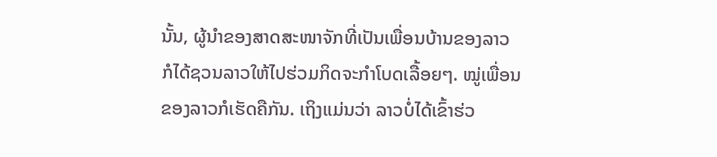ນັ້ນ, ຜູ້ນຳຂອງສາດສະໜາຈັກທີ່ເປັນເພື່ອນບ້ານຂອງລາວ ກໍໄດ້ຊວນລາວໃຫ້ໄປຮ່ວມກິດຈະກຳໂບດເລື້ອຍໆ. ໝູ່ເພື່ອນຂອງລາວກໍເຮັດຄືກັນ. ເຖິງແມ່ນວ່າ ລາວບໍ່ໄດ້ເຂົ້າຮ່ວ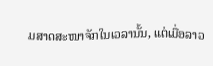ມສາດສະໜາຈັກໃນເວລານັ້ນ, ແຕ່ເມື່ອລາວ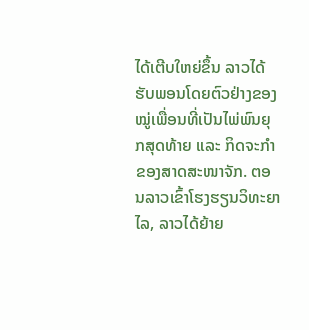ໄດ້ເຕີບໃຫຍ່ຂຶ້ນ ລາວໄດ້ຮັບພອນໂດຍຕົວຢ່າງຂອງໝູ່ເພື່ອນທີ່ເປັນໄພ່ພົນຍຸກສຸດທ້າຍ ແລະ ກິດຈະກຳຂອງສາດສະໜາຈັກ. ຕອນລາວເຂົ້າໂຮງຮຽນວິທະຍາໄລ, ລາວໄດ້ຍ້າຍ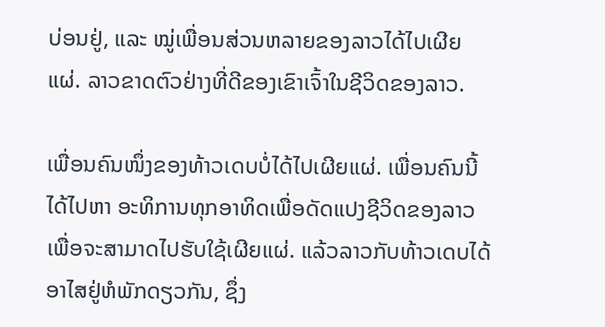ບ່ອນຢູ່, ແລະ ໝູ່ເພື່ອນສ່ວນຫລາຍຂອງລາວໄດ້ໄປເຜີຍແຜ່. ລາວຂາດຕົວຢ່າງທີ່ດີຂອງເຂົາເຈົ້າໃນຊີວິດຂອງລາວ.

ເພື່ອນຄົນໜຶ່ງຂອງທ້າວເດບບໍ່ໄດ້ໄປເຜີຍແຜ່. ເພື່ອນຄົນນີ້ໄດ້ໄປຫາ ອະທິການທຸກອາທິດເພື່ອດັດແປງຊີວິດຂອງລາວ ເພື່ອຈະສາມາດໄປຮັບໃຊ້ເຜີຍແຜ່. ແລ້ວລາວກັບທ້າວເດບໄດ້ອາໄສຢູ່ຫໍພັກດຽວກັນ, ຊຶ່ງ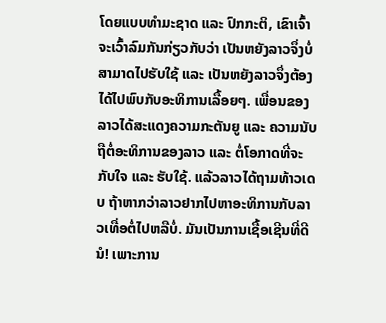ໂດຍແບບທຳມະຊາດ ແລະ ປົກກະຕິ, ເຂົາເຈົ້າຈະເວົ້າລົມກັນກ່ຽວກັບວ່າ ເປັນຫຍັງລາວຈຶ່ງບໍ່ສາມາດໄປຮັບໃຊ້ ແລະ ເປັນຫຍັງລາວຈຶ່ງຕ້ອງໄດ້ໄປພົບກັບອະທິການເລື້ອຍໆ. ເພື່ອນຂອງລາວໄດ້ສະແດງຄວາມກະຕັນຍູ ແລະ ຄວາມນັບຖືຕໍ່ອະທິການຂອງລາວ ແລະ ຕໍ່ໂອກາດທີ່ຈະກັບໃຈ ແລະ ຮັບໃຊ້. ແລ້ວລາວໄດ້ຖາມທ້າວເດບ ຖ້າຫາກວ່າລາວຢາກໄປຫາອະທິການກັບລາວເທື່ອຕໍ່ໄປຫລືບໍ່. ມັນເປັນການເຊື້ອເຊີນທີ່ດີນໍ! ເພາະການ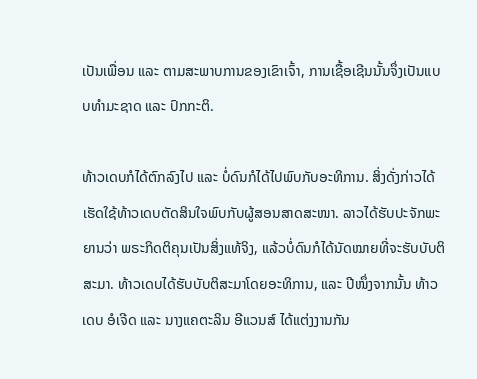ເປັນເພື່ອນ ແລະ ຕາມສະພາບການຂອງເຂົາເຈົ້າ, ການເຊື້ອເຊີນນັ້ນຈຶ່ງເປັນແບບທຳມະຊາດ ແລະ ປົກກະຕິ.

ທ້າວເດບກໍໄດ້ຕົກລົງໄປ ແລະ ບໍ່ດົນກໍໄດ້ໄປພົບກັບອະທິການ. ສິ່ງດັ່ງກ່າວໄດ້ເຮັດໃຊ້ທ້າວເດບຕັດສິນໃຈພົບກັບຜູ້ສອນສາດສະໜາ. ລາວໄດ້ຮັບປະຈັກພະຍານວ່າ ພຣະກິດຕິຄຸນເປັນສິ່ງແທ້ຈິງ, ແລ້ວບໍ່ດົນກໍໄດ້ນັດໝາຍທີ່ຈະຮັບບັບຕິສະມາ. ທ້າວເດບໄດ້ຮັບບັບຕິສະມາໂດຍອະທິການ, ແລະ ປີໜຶ່ງຈາກນັ້ນ ທ້າວເດບ ອໍເຈີດ ແລະ ນາງແຄຕະລິນ ອີແວນສ໌ ໄດ້ແຕ່ງງານກັນ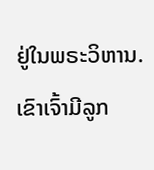ຢູ່ໃນພຣະວິຫານ. ເຂົາເຈົ້າມີລູກ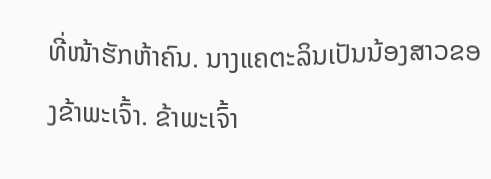ທີ່ໜ້າຮັກຫ້າຄົນ. ນາງແຄຕະລິນເປັນນ້ອງສາວຂອງຂ້າພະເຈົ້າ. ຂ້າພະເຈົ້າ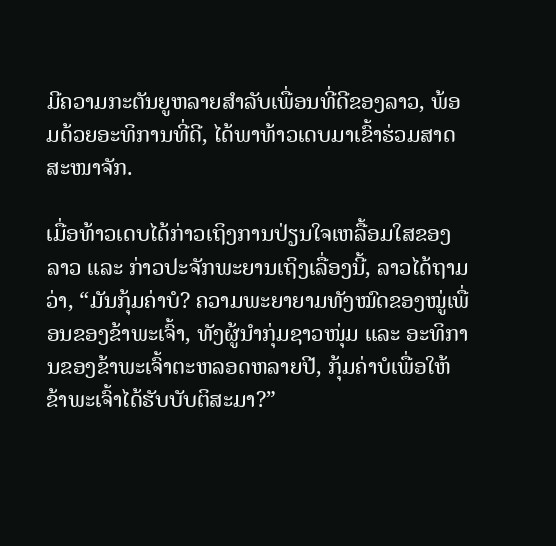ມີຄວາມກະຕັນຍູຫລາຍສຳລັບເພື່ອນທີ່ດີຂອງລາວ, ພ້ອມດ້ວຍອະທິການທີ່ດີ, ໄດ້ພາທ້າວເດບມາເຂົ້າຮ່ວມສາດສະໜາຈັກ.

ເມື່ອທ້າວເດບໄດ້ກ່າວເຖິງການປ່ຽນໃຈເຫລື້ອມໃສຂອງລາວ ແລະ ກ່າວປະຈັກພະຍານເຖິງເລື່ອງນີ້, ລາວໄດ້ຖາມວ່າ, “ມັນກຸ້ມຄ່າບໍ? ຄວາມພະຍາຍາມທັງໝົດຂອງໝູ່ເພື່ອນຂອງຂ້າພະເຈົ້າ, ທັງຜູ້ນຳກຸ່ມຊາວໜຸ່ມ ແລະ ອະທິການຂອງຂ້າພະເຈົ້າຕະຫລອດຫລາຍປີ, ກຸ້ມຄ່າບໍເພື່ອໃຫ້ຂ້າພະເຈົ້າໄດ້ຮັບບັບຕິສະມາ?”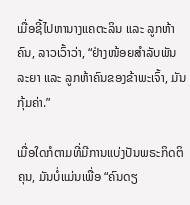ເມື່ອຊີ້ໄປຫານາງແຄຕະລິນ ແລະ ລູກຫ້າຄົນ, ລາວເວົ້າວ່າ, “ຢ່າງໜ້ອຍສຳລັບພັນລະຍາ ແລະ ລູກຫ້າຄົນຂອງຂ້າພະເຈົ້າ, ມັນກຸ້ມຄ່າ.”

ເມື່ອໃດກໍຕາມທີ່ມີການແບ່ງປັນພຣະກິດຕິຄຸນ, ມັນບໍ່ແມ່ນເພື່ອ “ຄົນດຽ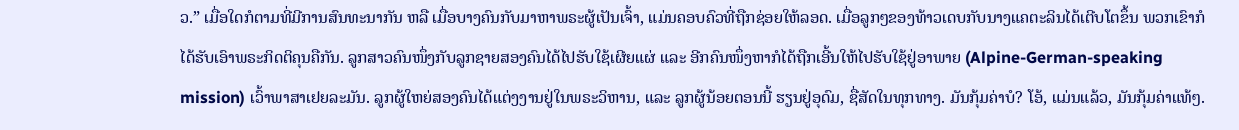ວ.” ເມື່ອໃດກໍຕາມທີ່ມີການສົນທະນາກັນ ຫລື ເມື່ອບາງຄົນກັບມາຫາພຣະຜູ້ເປັນເຈົ້າ, ແມ່ນຄອບຄົວທີ່ຖືກຊ່ອຍໃຫ້ລອດ. ເມື່ອລູກໆຂອງທ້າວເດບກັບນາງແຄຕະລິນໄດ້ເຕີບໂຕຂຶ້ນ ພວກເຂົາກໍໄດ້ຮັບເອົາພຣະກິດຕິຄຸນຄືກັນ. ລູກສາວຄົນໜຶ່ງກັບລູກຊາຍສອງຄົນໄດ້ໄປຮັບໃຊ້ເຜີຍແຜ່ ແລະ ອີກຄົນໜຶ່ງຫາກໍໄດ້ຖືກເອີ້ນໃຫ້ໄປຮັບໃຊ້ຢູ່ອາພາຍ (Alpine-German-speaking mission) ເວົ້າພາສາເຢຍລະມັນ. ລູກຜູ້ໃຫຍ່ສອງຄົນໄດ້ແຕ່ງງານຢູ່ໃນພຣະວິຫານ, ແລະ ລູກຜູ້ນ້ອຍຕອນນີ້ ຮຽນຢູ່ອຸດົມ, ຊື່ສັດໃນທຸກທາງ. ມັນກຸ້ມຄ່າບໍ? ໂອ້, ແມ່ນແລ້ວ, ມັນກຸ້ມຄ່າແທ້ໆ.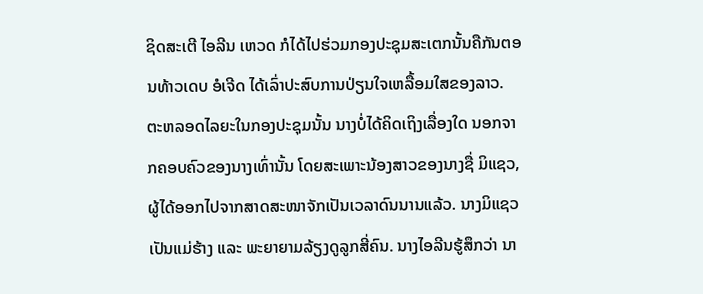ຊິດສະເຕີ ໄອລີນ ເຫວດ ກໍໄດ້ໄປຮ່ວມກອງປະຊຸມສະເຕກນັ້ນຄືກັນຕອນທ້າວເດບ ອໍເຈີດ ໄດ້ເລົ່າປະສົບການປ່ຽນໃຈເຫລື້ອມໃສຂອງລາວ. ຕະຫລອດໄລຍະໃນກອງປະຊຸມນັ້ນ ນາງບໍ່ໄດ້ຄິດເຖິງເລື່ອງໃດ ນອກຈາກຄອບຄົວຂອງນາງເທົ່ານັ້ນ ໂດຍສະເພາະນ້ອງສາວຂອງນາງຊື່ ມິແຊວ, ຜູ້ໄດ້ອອກໄປຈາກສາດສະໜາຈັກເປັນເວລາດົນນານແລ້ວ. ນາງມິແຊວເປັນແມ່ຮ້າງ ແລະ ພະຍາຍາມລ້ຽງດູລູກສີ່ຄົນ. ນາງໄອລີນຮູ້ສຶກວ່າ ນາ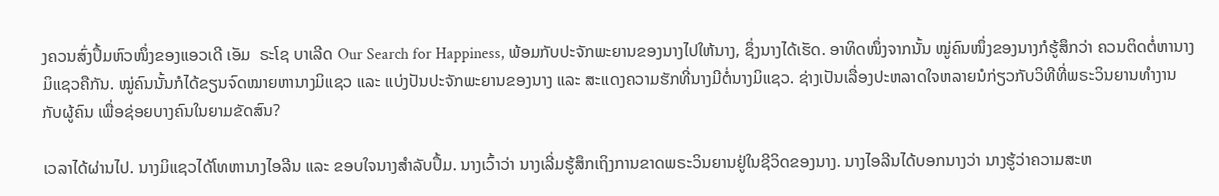ງຄວນສົ່ງປຶ້ມຫົວໜຶ່ງຂອງແອວເດີ ເອັມ  ຣະໂຊ ບາເລີດ Our Search for Happiness, ພ້ອມກັບປະຈັກພະຍານຂອງນາງໄປໃຫ້ນາງ, ຊຶ່ງນາງໄດ້ເຮັດ. ອາທິດໜຶ່ງຈາກນັ້ນ ໝູ່ຄົນໜຶ່ງຂອງນາງກໍຮູ້ສຶກວ່າ ຄວນຕິດຕໍ່ຫານາງມິແຊວຄືກັນ. ໝູ່ຄົນນັ້ນກໍໄດ້ຂຽນຈົດໝາຍຫານາງມິແຊວ ແລະ ແບ່ງປັນປະຈັກພະຍານຂອງນາງ ແລະ ສະແດງຄວາມຮັກທີ່ນາງມີຕໍ່ນາງມິແຊວ. ຊ່າງເປັນເລື່ອງປະຫລາດໃຈຫລາຍນໍກ່ຽວກັບວິທີທີ່ພຣະວິນຍານທຳງານກັບຜູ້ຄົນ ເພື່ອຊ່ອຍບາງຄົນໃນຍາມຂັດສົນ?

ເວລາໄດ້ຜ່ານໄປ. ນາງມິແຊວໄດ້ໂທຫານາງໄອລີນ ແລະ ຂອບໃຈນາງສຳລັບປຶ້ມ. ນາງເວົ້າວ່າ ນາງເລີ່ມຮູ້ສຶກເຖິງການຂາດພຣະວິນຍານຢູ່ໃນຊີວິດຂອງນາງ. ນາງໄອລີນໄດ້ບອກນາງວ່າ ນາງຮູ້ວ່າຄວາມສະຫ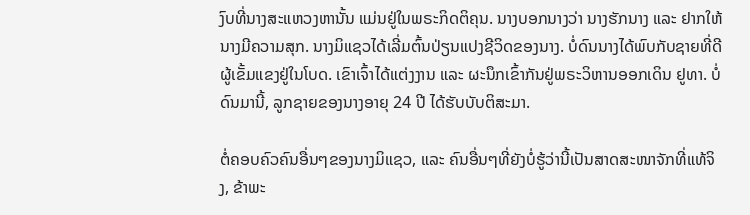ງົບທີ່ນາງສະແຫວງຫານັ້ນ ແມ່ນຢູ່ໃນພຣະກິດຕິຄຸນ. ນາງບອກນາງວ່າ ນາງຮັກນາງ ແລະ ຢາກໃຫ້ນາງມີຄວາມສຸກ. ນາງມິແຊວໄດ້ເລີ່ມຕົ້ນປ່ຽນແປງຊີວິດຂອງນາງ. ບໍ່ດົນນາງໄດ້ພົບກັບຊາຍທີ່ດີ ຜູ້ເຂັ້ມແຂງຢູ່ໃນໂບດ. ເຂົາເຈົ້າໄດ້ແຕ່ງງານ ແລະ ຜະນຶກເຂົ້າກັນຢູ່ພຣະວິຫານອອກເດິນ ຢູທາ. ບໍ່ດົນມານີ້, ລູກຊາຍຂອງນາງອາຍຸ 24 ປີ ໄດ້ຮັບບັບຕິສະມາ.

ຕໍ່ຄອບຄົວຄົນອື່ນໆຂອງນາງມິແຊວ, ແລະ ຄົນອື່ນໆທີ່ຍັງບໍ່ຮູ້ວ່ານີ້ເປັນສາດສະໜາຈັກທີ່ແທ້ຈິງ, ຂ້າພະ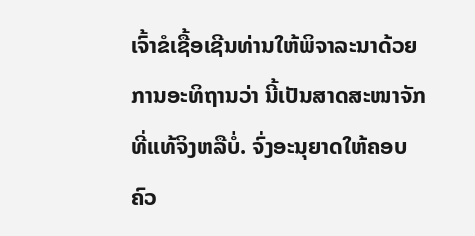ເຈົ້າຂໍເຊື້ອເຊີນທ່ານໃຫ້ພິຈາລະນາດ້ວຍການອະທິຖານວ່າ ນີ້ເປັນສາດສະໜາຈັກທີ່ແທ້ຈິງຫລືບໍ່. ຈົ່ງອະນຸຍາດໃຫ້ຄອບຄົວ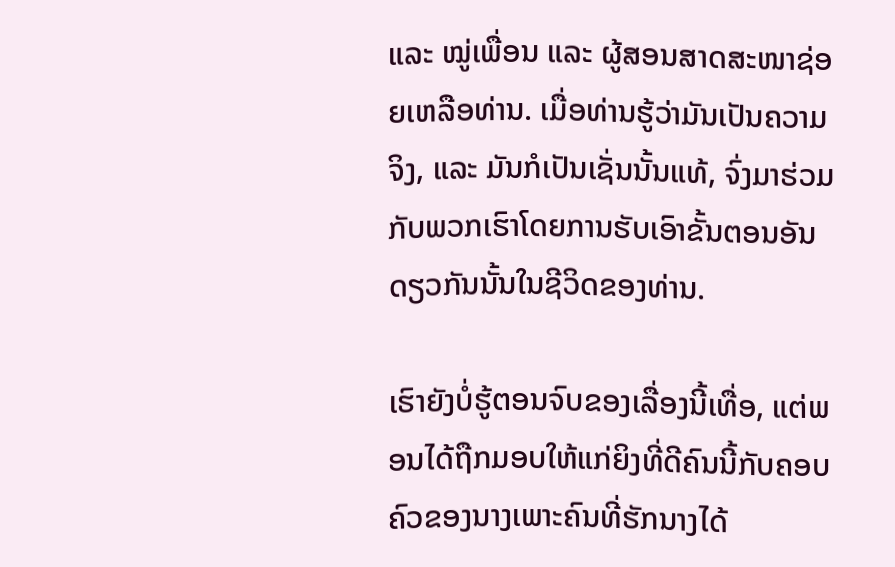ແລະ ໝູ່ເພື່ອນ ແລະ ຜູ້ສອນສາດສະໜາຊ່ອຍເຫລືອທ່ານ. ເມື່ອທ່ານຮູ້ວ່າມັນເປັນຄວາມຈິງ, ແລະ ມັນກໍເປັນເຊັ່ນນັ້ນແທ້, ຈົ່ງມາຮ່ວມກັບພວກເຮົາໂດຍການຮັບເອົາຂັ້ນຕອນອັນດຽວກັນນັ້ນໃນຊີວິດຂອງທ່ານ.

ເຮົາຍັງບໍ່ຮູ້ຕອນຈົບຂອງເລື່ອງນີ້ເທື່ອ, ແຕ່ພອນໄດ້ຖືກມອບໃຫ້ແກ່ຍິງທີ່ດີຄົນນີ້ກັບຄອບຄົວຂອງນາງເພາະຄົນທີ່ຮັກນາງໄດ້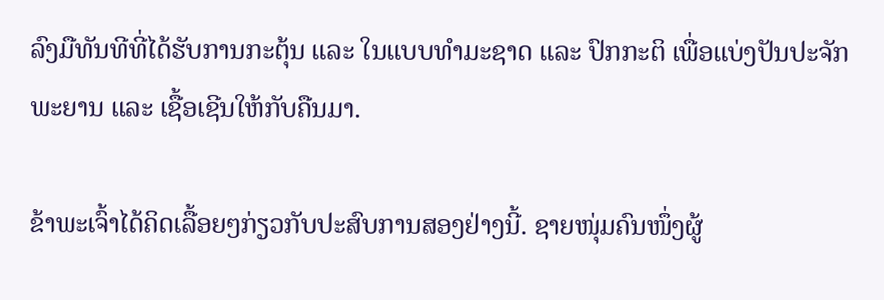ລົງມືທັນທີທີ່ໄດ້ຮັບການກະຕຸ້ນ ແລະ ໃນແບບທຳມະຊາດ ແລະ ປົກກະຕິ ເພື່ອແບ່ງປັນປະຈັກພະຍານ ແລະ ເຊື້ອເຊີນໃຫ້ກັບຄືນມາ.

ຂ້າພະເຈົ້າໄດ້ຄິດເລື້ອຍໆກ່ຽວກັບປະສົບການສອງຢ່າງນີ້. ຊາຍໜຸ່ມຄົນໜຶ່ງຜູ້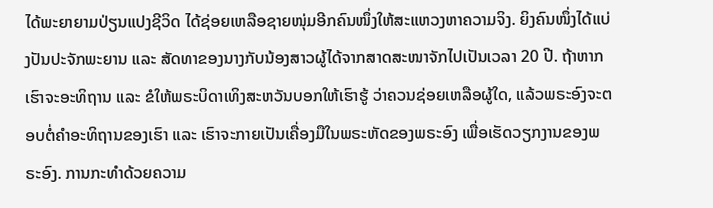ໄດ້ພະຍາຍາມປ່ຽນແປງຊີວິດ ໄດ້ຊ່ອຍເຫລືອຊາຍໜຸ່ມອີກຄົນໜຶ່ງໃຫ້ສະແຫວງຫາຄວາມຈິງ. ຍິງຄົນໜຶ່ງໄດ້ແບ່ງປັນປະຈັກພະຍານ ແລະ ສັດທາຂອງນາງກັບນ້ອງສາວຜູ້ໄດ້ຈາກສາດສະໜາຈັກໄປເປັນເວລາ 20 ປີ. ຖ້າຫາກເຮົາຈະອະທິຖານ ແລະ ຂໍໃຫ້ພຣະບິດາເທິງສະຫວັນບອກໃຫ້ເຮົາຮູ້ ວ່າຄວນຊ່ອຍເຫລືອຜູ້ໃດ, ແລ້ວພຣະອົງຈະຕອບຕໍ່ຄຳອະທິຖານຂອງເຮົາ ແລະ ເຮົາຈະກາຍເປັນເຄື່ອງມືໃນພຣະຫັດຂອງພຣະອົງ ເພື່ອເຮັດວຽກງານຂອງພຣະອົງ. ການກະທຳດ້ວຍຄວາມ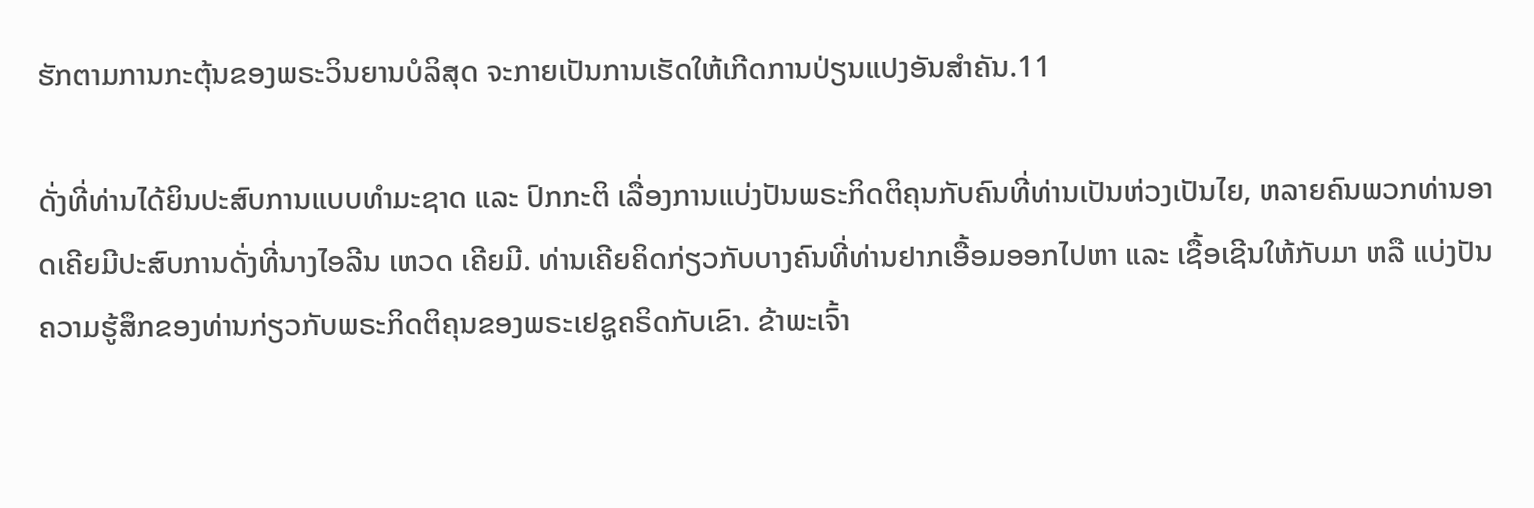ຮັກຕາມການກະຕຸ້ນຂອງພຣະວິນຍານບໍລິສຸດ ຈະກາຍເປັນການເຮັດໃຫ້ເກີດການປ່ຽນແປງອັນສຳຄັນ.11

ດັ່ງທີ່ທ່ານໄດ້ຍິນປະສົບການແບບທຳມະຊາດ ແລະ ປົກກະຕິ ເລື່ອງການແບ່ງປັນພຣະກິດຕິຄຸນກັບຄົນທີ່ທ່ານເປັນຫ່ວງເປັນໄຍ, ຫລາຍຄົນພວກທ່ານອາດເຄີຍມີປະສົບການດັ່ງທີ່ນາງໄອລີນ ເຫວດ ເຄີຍມີ. ທ່ານເຄີຍຄິດກ່ຽວກັບບາງຄົນທີ່ທ່ານຢາກເອື້ອມອອກໄປຫາ ແລະ ເຊື້ອເຊີນໃຫ້ກັບມາ ຫລື ແບ່ງປັນຄວາມຮູ້ສຶກຂອງທ່ານກ່ຽວກັບພຣະກິດຕິຄຸນຂອງພຣະເຢຊູຄຣິດກັບເຂົາ. ຂ້າພະເຈົ້າ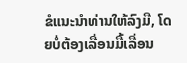ຂໍແນະນຳທ່ານໃຫ້ລົງມື, ໂດຍບໍ່ຕ້ອງເລື່ອນມື້ເລື່ອນ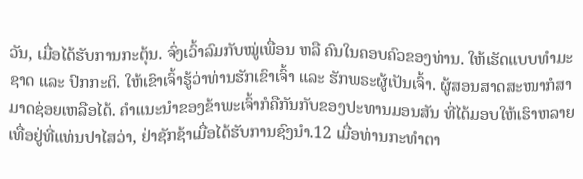ວັນ, ເມື່ອໄດ້ຮັບການກະຕຸ້ນ. ຈົ່ງເວົ້າລົມກັບໝູ່ເພື່ອນ ຫລື ຄົນໃນຄອບຄົວຂອງທ່ານ. ໃຫ້ເຮັດແບບທຳມະຊາດ ແລະ ປົກກະຕິ. ໃຫ້ເຂົາເຈົ້າຮູ້ວ່າທ່ານຮັກເຂົາເຈົ້າ ແລະ ຮັກພຣະຜູ້ເປັນເຈົ້າ. ຜູ້ສອນສາດສະໜາກໍສາມາດຊ່ອຍເຫລືອໄດ້. ຄຳແນະນຳຂອງຂ້າພະເຈົ້າກໍຄືກັນກັບຂອງປະທານມອນສັນ ທີ່ໄດ້ມອບໃຫ້ເຮົາຫລາຍເທື່ອຢູ່ທີ່ແທ່ນປາໄສວ່າ, ຢ່າຊັກຊ້າເມື່ອໄດ້ຮັບການຊົງນຳ.12 ເມື່ອທ່ານກະທຳຕາ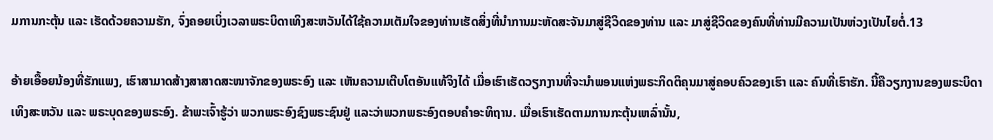ມການກະຕຸ້ນ ແລະ ເຮັດດ້ວຍຄວາມຮັກ, ຈົ່ງຄອຍເບິ່ງເວລາພຣະບິດາເທິງສະຫວັນໄດ້ໃຊ້ຄວາມເຕັມໃຈຂອງທ່ານເຮັດສິ່ງທີ່ນຳການມະຫັດສະຈັນມາສູ່ຊີວິດຂອງທ່ານ ແລະ ມາສູ່ຊີວິດຂອງຄົນທີ່ທ່ານມີຄວາມເປັນຫ່ວງເປັນໄຍຕໍ່.13

ອ້າຍເອື້ອຍນ້ອງທີ່ຮັກແພງ, ເຮົາສາມາດສ້າງສາສາດສະໜາຈັກຂອງພຣະອົງ ແລະ ເຫັນຄວາມເຕີບໂຕອັນແທ້ຈິງໄດ້ ເມື່ອເຮົາເຮັດວຽກງານທີ່ຈະນຳພອນແຫ່ງພຣະກິດຕິຄຸນມາສູ່ຄອບຄົວຂອງເຮົາ ແລະ ຄົນທີ່ເຮົາຮັກ. ນີ້ຄືວຽກງານຂອງພຣະບິດາເທິງສະຫວັນ ແລະ ພຣະບຸດຂອງພຣະອົງ. ຂ້າພະເຈົ້າຮູ້ວ່າ ພວກພຣະອົງຊົງພຣະຊົນຢູ່ ແລະວ່າພວກພຣະອົງຕອບຄຳອະທິຖານ. ເມື່ອເຮົາເຮັດຕາມການກະຕຸ້ນເຫລົ່ານັ້ນ,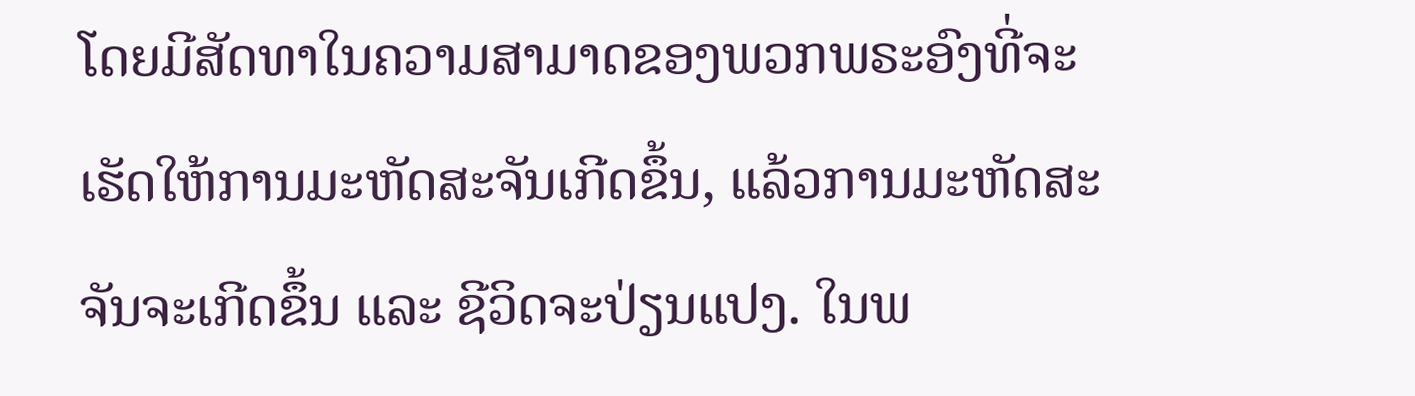ໂດຍມີສັດທາໃນຄວາມສາມາດຂອງພວກພຣະອົງທີ່ຈະເຮັດໃຫ້ການມະຫັດສະຈັນເກີດຂຶ້ນ, ແລ້ວການມະຫັດສະຈັນຈະເກີດຂຶ້ນ ແລະ ຊີວິດຈະປ່ຽນແປງ. ໃນພ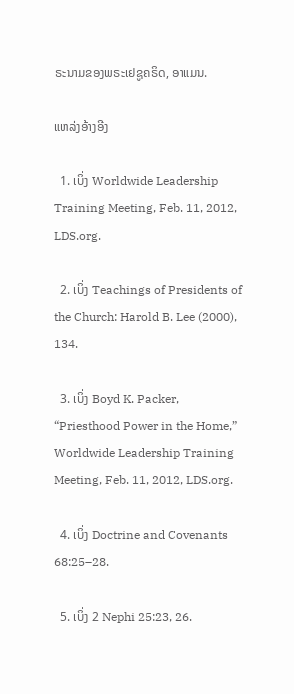ຣະນາມຂອງພຣະເຢຊູຄຣິດ, ອາແມນ.

ແຫລ່ງອ້າງອີງ

  1. ເບິ່ງ Worldwide Leadership Training Meeting, Feb. 11, 2012, LDS.org.

  2. ເບິ່ງ Teachings of Presidents of the Church: Harold B. Lee (2000), 134.

  3. ເບິ່ງ Boyd K. Packer, “Priesthood Power in the Home,” Worldwide Leadership Training Meeting, Feb. 11, 2012, LDS.org.

  4. ເບິ່ງ Doctrine and Covenants 68:25–28.

  5. ເບິ່ງ 2 Nephi 25:23, 26.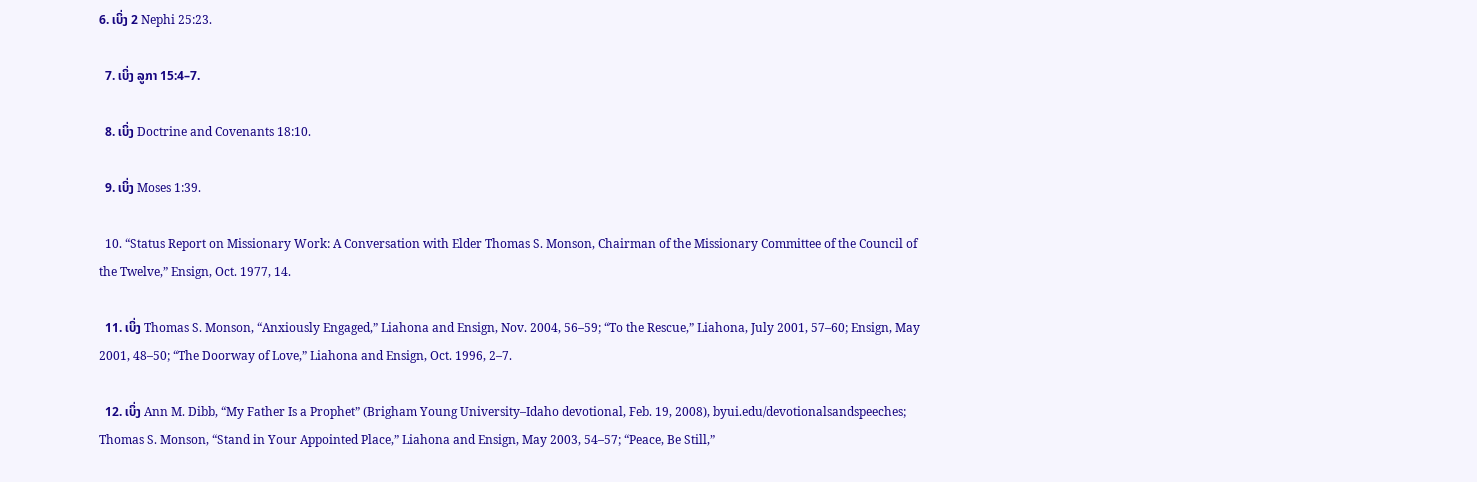6. ເບິ່ງ 2 Nephi 25:23.

  7. ເບິ່ງ ລູກາ 15:4–7.

  8. ເບິ່ງ Doctrine and Covenants 18:10.

  9. ເບິ່ງ Moses 1:39.

  10. “Status Report on Missionary Work: A Conversation with Elder Thomas S. Monson, Chairman of the Missionary Committee of the Council of the Twelve,” Ensign, Oct. 1977, 14.

  11. ເບິ່ງ Thomas S. Monson, “Anxiously Engaged,” Liahona and Ensign, Nov. 2004, 56–59; “To the Rescue,” Liahona, July 2001, 57–60; Ensign, May 2001, 48–50; “The Doorway of Love,” Liahona and Ensign, Oct. 1996, 2–7.

  12. ເບິ່ງ Ann M. Dibb, “My Father Is a Prophet” (Brigham Young University–Idaho devotional, Feb. 19, 2008), byui.edu/devotionalsandspeeches; Thomas S. Monson, “Stand in Your Appointed Place,” Liahona and Ensign, May 2003, 54–57; “Peace, Be Still,”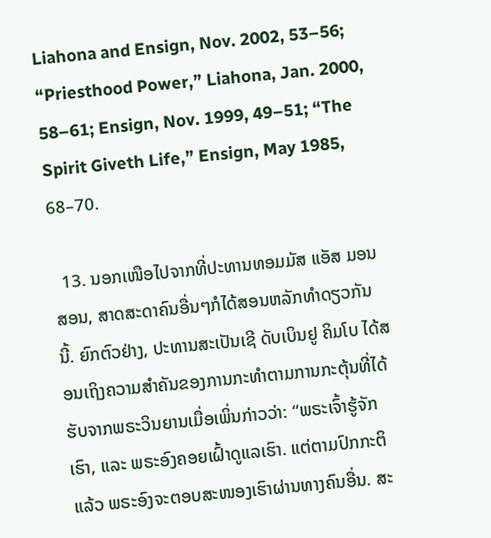Liahona and Ensign, Nov. 2002, 53–56; “Priesthood Power,” Liahona, Jan. 2000, 58–61; Ensign, Nov. 1999, 49–51; “The Spirit Giveth Life,” Ensign, May 1985, 68–70.

  13. ນອກເໜືອໄປຈາກທີ່ປະທານທອມມັສ ແອັສ ມອນສອນ, ສາດສະດາຄົນອື່ນໆກໍໄດ້ສອນຫລັກທຳດຽວກັນນີ້. ຍົກຕົວຢ່າງ, ປະທານສະເປັນເຊີ ດັບເບິນຢູ ຄິມໂບ ໄດ້ສອນເຖິງຄວາມສຳຄັນຂອງການກະທຳຕາມການກະຕຸ້ນທີ່ໄດ້ຮັບຈາກພຣະວິນຍານເມື່ອເພິ່ນກ່າວວ່າ: “ພຣະເຈົ້າຮູ້ຈັກເຮົາ, ແລະ ພຣະອົງຄອຍເຝົ້າດູແລເຮົາ. ແຕ່ຕາມປົກກະຕິແລ້ວ ພຣະອົງຈະຕອບສະໜອງເຮົາຜ່ານທາງຄົນອື່ນ. ສະ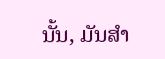ນັ້ນ, ມັນສຳ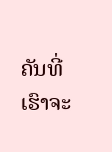ຄັນທີ່ເຮົາຈະ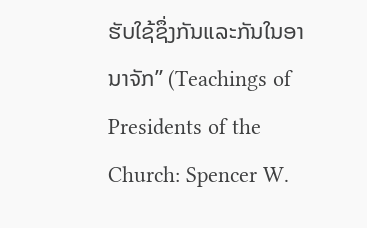ຮັບໃຊ້ຊຶ່ງກັນແລະກັນໃນອານາຈັກ” (Teachings of Presidents of the Church: Spencer W.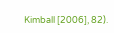Kimball [2006], 82).